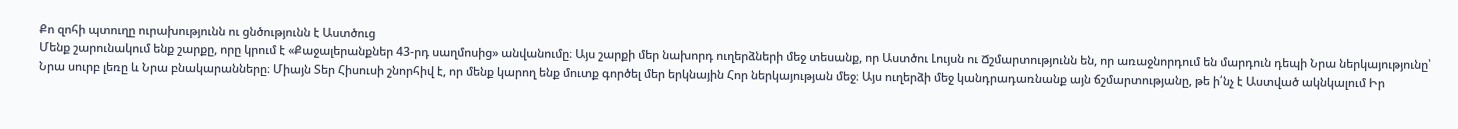Քո զոհի պտուղը ուրախությունն ու ցնծությունն է Աստծուց
Մենք շարունակում ենք շարքը, որը կրում է «Քաջալերանքներ 43-րդ սաղմոսից» անվանումը։ Այս շարքի մեր նախորդ ուղերձների մեջ տեսանք, որ Աստծու Լույսն ու Ճշմարտությունն են, որ առաջնորդում են մարդուն դեպի Նրա ներկայությունը՝ Նրա սուրբ լեռը և Նրա բնակարանները։ Միայն Տեր Հիսուսի շնորհիվ է, որ մենք կարող ենք մուտք գործել մեր երկնային Հոր ներկայության մեջ։ Այս ուղերձի մեջ կանդրադառնանք այն ճշմարտությանը, թե ի՛նչ է Աստված ակնկալում Իր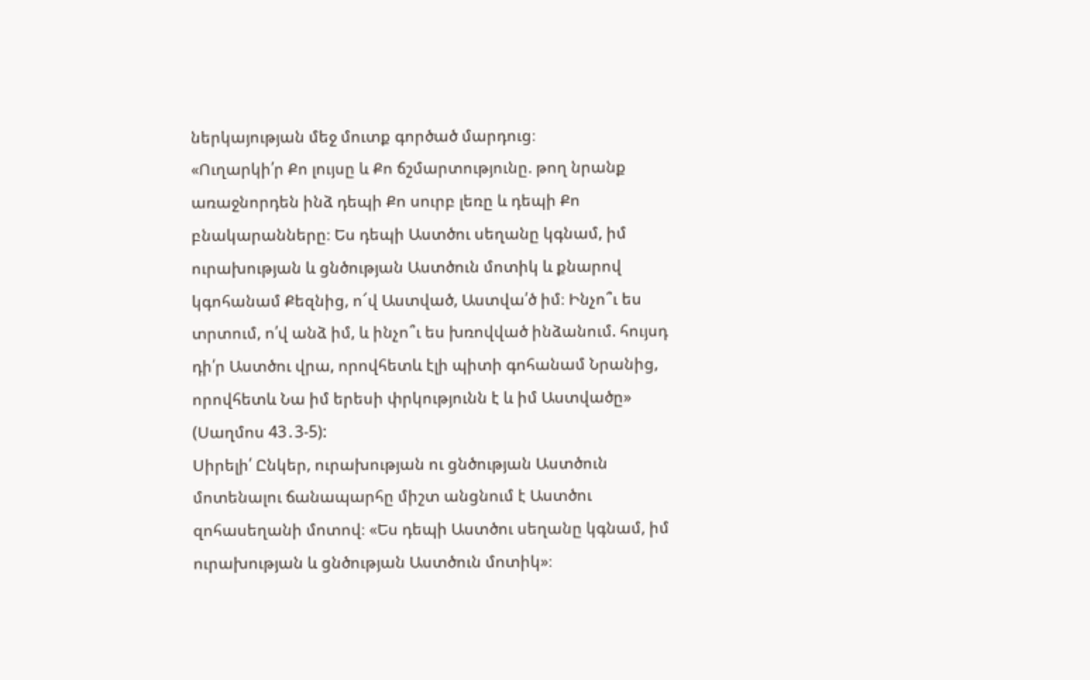ներկայության մեջ մուտք գործած մարդուց։
«Ուղարկի՛ր Քո լույսը և Քո ճշմարտությունը. թող նրանք առաջնորդեն ինձ դեպի Քո սուրբ լեռը և դեպի Քո բնակարանները։ Ես դեպի Աստծու սեղանը կգնամ, իմ ուրախության և ցնծության Աստծուն մոտիկ և քնարով կգոհանամ Քեզնից, ո՜վ Աստված, Աստվա՛ծ իմ։ Ինչո՞ւ ես տրտում, ո՛վ անձ իմ, և ինչո՞ւ ես խռովված ինձանում. հույսդ դի՛ր Աստծու վրա, որովհետև էլի պիտի գոհանամ Նրանից, որովհետև Նա իմ երեսի փրկությունն է և իմ Աստվածը» (Սաղմոս 43․3-5):
Սիրելի՛ Ընկեր, ուրախության ու ցնծության Աստծուն մոտենալու ճանապարհը միշտ անցնում է Աստծու զոհասեղանի մոտով։ «Ես դեպի Աստծու սեղանը կգնամ, իմ ուրախության և ցնծության Աստծուն մոտիկ»։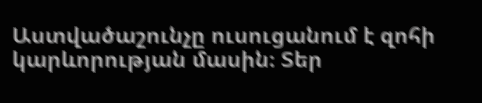Աստվածաշունչը ուսուցանում է զոհի կարևորության մասին։ Տեր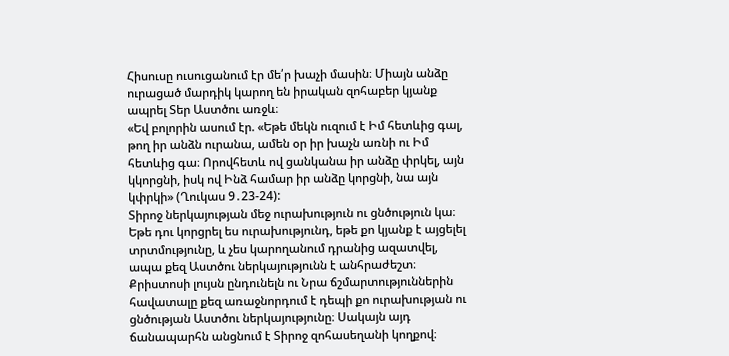Հիսուսը ուսուցանում էր մե՛ր խաչի մասին։ Միայն անձը ուրացած մարդիկ կարող են իրական զոհաբեր կյանք ապրել Տեր Աստծու առջև։
«Եվ բոլորին ասում էր. «Եթե մեկն ուզում է Իմ հետևից գալ, թող իր անձն ուրանա, ամեն օր իր խաչն առնի ու Իմ հետևից գա։ Որովհետև ով ցանկանա իր անձը փրկել, այն կկորցնի, իսկ ով Ինձ համար իր անձը կորցնի, նա այն կփրկի» (Ղուկաս 9․23-24):
Տիրոջ ներկայության մեջ ուրախություն ու ցնծություն կա։ Եթե դու կորցրել ես ուրախությունդ, եթե քո կյանք է այցելել տրտմությունը, և չես կարողանում դրանից ազատվել, ապա քեզ Աստծու ներկայությունն է անհրաժեշտ։ Քրիստոսի լույսն ընդունելն ու Նրա ճշմարտություններին հավատալը քեզ առաջնորդում է դեպի քո ուրախության ու ցնծության Աստծու ներկայությունը։ Սակայն այդ ճանապարհն անցնում է Տիրոջ զոհասեղանի կողքով։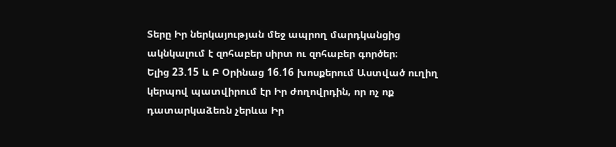Տերը Իր ներկայության մեջ ապրող մարդկանցից ակնկալում է զոհաբեր սիրտ ու զոհաբեր գործեր։
Ելից 23.15 և Բ Օրինաց 16.16 խոսքերում Աստված ուղիղ կերպով պատվիրում էր Իր ժողովրդին, որ ոչ ոք դատարկաձեռն չերևա Իր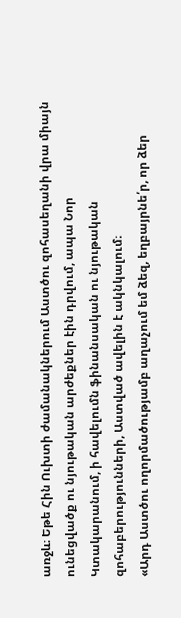առջև։ Եթե Հին Ուխտի ժամանակներում Աստծու զոհասեղանի վրա միայն ունեցվածք ու նյութական արժեքներ էին դրվում, ապա Նոր Կտակարանում, ի հավելումն ֆինանսական ու նյութական զոհաբերությունների, Աստված ավելին է ակնկալում։
«Արդ Աստծու ողորմածությամբ աղաչում եմ ձեզ, եղբայրնե՛ր, որ ձեր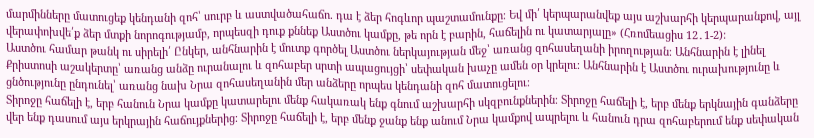մարմինները մատուցեք կենդանի զոհ՝ սուրբ և աստվածահաճո. դա է ձեր հոգևոր պաշտամունքը։ Եվ մի՛ կերպարանվեք այս աշխարհի կերպարանքով, այլ վերափոխվե՛ք ձեր մտքի նորոգությամբ, որպեսզի դուք քննեք Աստծու կամքը, թե որն է բարին, հաճելին ու կատարյալը» (Հռոմեացիս 12․1-2):
Աստծու համար թանկ ու սիրելի՛ Ընկեր, անհնարին է մուտք գործել Աստծու ներկայության մեջ՝ առանց զոհասեղանի իրողության։ Անհնարին է լինել Քրիստոսի աշակերտը՝ առանց անձը ուրանալու և զոհաբեր սրտի ապացույցի՝ սեփական խաչը ամեն օր կրելու։ Անհնարին է Աստծու ուրախությունը և ցնծությունը ընդունել՝ առանց նախ Նրա զոհասեղանին մեր անձերը որպես կենդանի զոհ մատուցելու։
Տիրոջը հաճելի է, երբ հանուն Նրա կամքը կատարելու մենք հակառակ ենք գնում աշխարհի սկզբունքներին։ Տիրոջը հաճելի է, երբ մենք երկնային գանձերը վեր ենք դասում այս երկրային հաճույքներից։ Տիրոջը հաճելի է, երբ մենք ջանք ենք անում Նրա կամքով ապրելու և հանուն դրա զոհաբերում ենք սեփական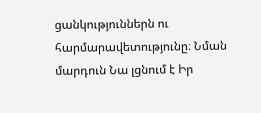ցանկություններն ու հարմարավետությունը։ Նման մարդուն Նա լցնում է Իր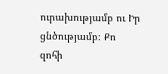ուրախությամբ ու Իր ցնծությամբ։ Քո զոհի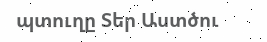պտուղը Տեր Աստծու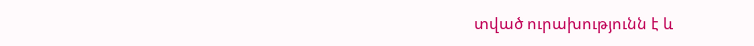տված ուրախությունն է և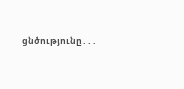ցնծությունը․․․